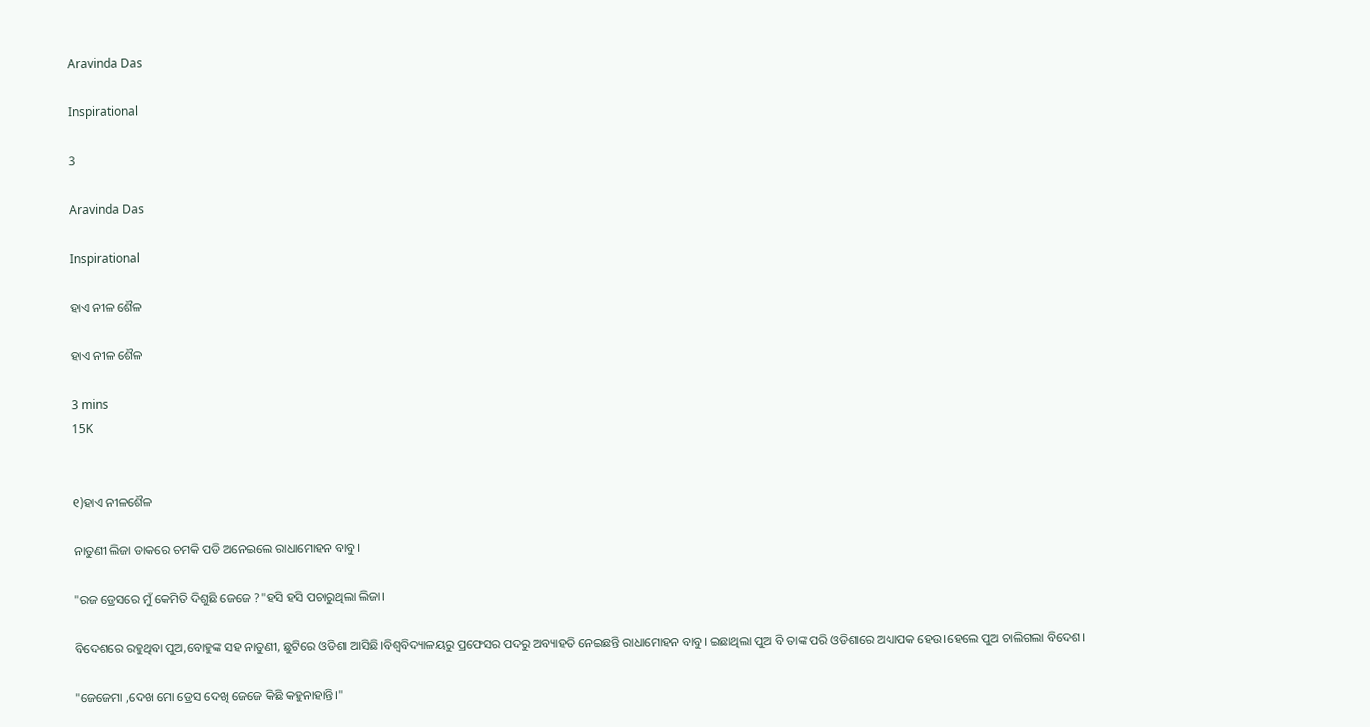Aravinda Das

Inspirational

3

Aravinda Das

Inspirational

ହାଏ ନୀଳ ଶୈଳ

ହାଏ ନୀଳ ଶୈଳ

3 mins
15K


୧)ହାଏ ନୀଳଶୈଳ

ନାତୁଣୀ ଲିଜା ଡାକରେ ଚମକି ପଡି ଅନେଇଲେ ରାଧାମୋହନ ବାବୁ।

"ରଜ ଡ୍ରେସରେ ମୁଁ କେମିତି ଦିଶୁଛି ଜେଜେ ?"ହସି ହସି ପଚାରୁଥିଲା ଲିଜା।

ବିଦେଶରେ ରହୁଥିବା ପୁଅ,ବୋହୁଙ୍କ ସହ ନାତୁଣୀ, ଛୁଟିରେ ଓଡିଶା ଆସିଛି।ବିଶ୍ୱବିଦ୍ୟାଳୟରୁ ପ୍ରଫେସର ପଦରୁ ଅବ୍ୟାହତି ନେଇଛନ୍ତି ରାଧାମୋହନ ବାବୁ। ଇଛାଥିଲା ପୁଅ ବି ତାଙ୍କ ପରି ଓଡିଶାରେ ଅଧ୍ୟାପକ ହେଉ।ହେଲେ ପୁଅ ଚାଲିଗଲା ବିଦେଶ।

"ଜେଜେମା ,ଦେଖ ମୋ ଡ୍ରେସ ଦେଖି ଜେଜେ କିଛି କହୁନାହାନ୍ତି।"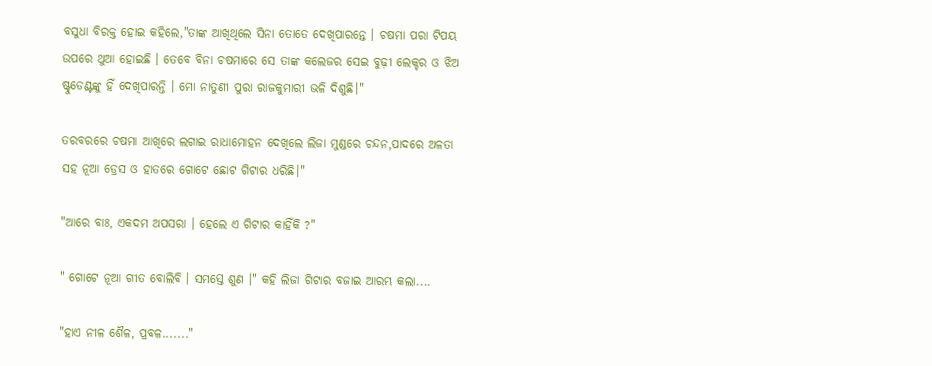ବସୁଧା ବିରକ୍ତ ହୋଇ କହିଲେ,"ତାଙ୍କ ଆଖିଥିଲେ ସିନା ତୋତେ ଦେଖିପାରନ୍ତେ । ଚଷମା ପରା ଟିପୟ ଉପରେ ଥୁଆ ହୋଇଛି । ତେବେ ବିନା ଚଷମାରେ ସେ ତାଙ୍କ କଲେଜର ସେଇ ବୁଢ଼ୀ ଲେକ୍ଚର ଓ ଝିଅ ଷ୍ଟୁଡେଣ୍ଟଙ୍କୁ ହିଁ ଦେଖିପାରନ୍ତି । ମୋ ନାତୁଣୀ ପୁରା ରାଜକୁମାରୀ ଭଳି ଦିଶୁଛି।"

ତରବରରେ ଚଷମା ଆଖିରେ ଲଗାଇ ରାଧାମୋହନ ଦେଖିଲେ ଲିଜା ମୁଣ୍ଡରେ ଚନ୍ଦନ,ପାଦରେ ଅଳତା ସହ ନୂଆ ଡ୍ରେସ ଓ ହାତରେ ଗୋଟେ ଛୋଟ ଗିଟାର ଧରିଛି।"

"ଆରେ ବାଃ, ଏକଦମ ଅପସରା । ହେଲେ ଏ ଗିଟାର କାହିଁକି ?"

" ଗୋଟେ ନୂଆ ଗୀତ ବୋଲିବି । ସମସ୍ତେ ଶୁଣ ।" କହି ଲିଜା ଗିଟାର ବଜାଇ ଆରମ୍ଭ କଲା....

"ହାଏ ନୀଳ ଶୈଳ, ପ୍ରବଳ......."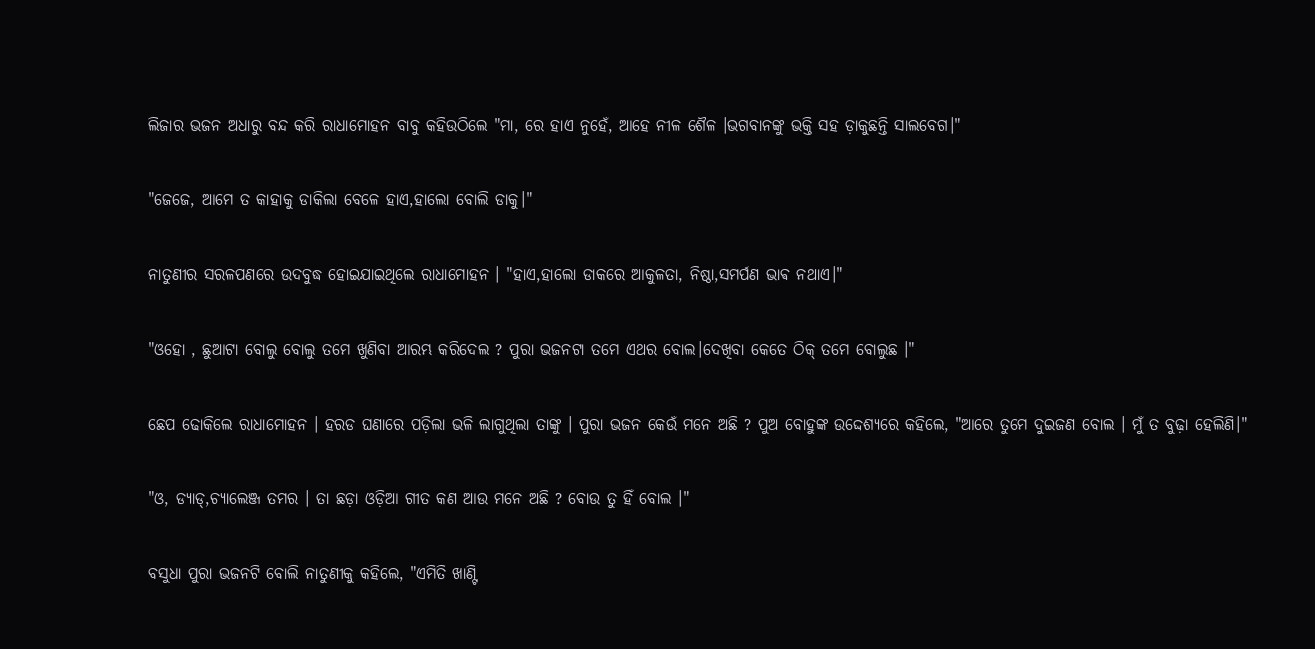ଲିଜାର ଭଜନ ଅଧାରୁ ବନ୍ଦ କରି ରାଧାମୋହନ ବାବୁ କହିଉଠିଲେ "ମା, ରେ ହାଏ ନୁହେଁ, ଆହେ ନୀଳ ଶୈଳ ।ଭଗବାନଙ୍କୁ ଭକ୍ତି ସହ ଡ଼ାକୁଛନ୍ତି ସାଲବେଗ।"

"ଜେଜେ, ଆମେ ତ କାହାକୁ ଡାକିଲା ବେଳେ ହାଏ,ହାଲୋ ବୋଲି ଡାକୁ।"

ନାତୁଣୀର ସରଳପଣରେ ଉଦବୁଦ୍ଧ ହୋଇଯାଇଥିଲେ ରାଧାମୋହନ । "ହାଏ,ହାଲୋ ଡାକରେ ଆକୁଳତା, ନିଷ୍ଠା,ସମର୍ପଣ ଭାଵ ନଥାଏ।"

"ଓହୋ , ଛୁଆଟା ବୋଲୁ ବୋଲୁ ତମେ ଖୁଣିବା ଆରମ୍ଭ କରିଦେଲ ? ପୁରା ଭଜନଟା ତମେ ଏଥର ବୋଲ।ଦେଖିବା କେତେ ଠିକ୍ ତମେ ବୋଲୁଛ ।"

ଛେପ ଢୋକିଲେ ରାଧାମୋହନ । ହରଡ ଘଣାରେ ପଡ଼ିଲା ଭଳି ଲାଗୁଥିଲା ତାଙ୍କୁ । ପୁରା ଭଜନ କେଉଁ ମନେ ଅଛି ? ପୁଅ ବୋହୁଙ୍କ ଉଦ୍ଦେଶ୍ୟରେ କହିଲେ, "ଆରେ ତୁମେ ଦୁଇଜଣ ବୋଲ । ମୁଁ ତ ବୁଢ଼ା ହେଲିଣି।"

"ଓ, ଡ୍ୟାଡ୍,ଚ୍ୟାଲେଞ୍ଜ ତମର । ତା ଛଡ଼ା ଓଡ଼ିଆ ଗୀତ କଣ ଆଉ ମନେ ଅଛି ? ବୋଉ ତୁ ହିଁ ବୋଲ ।"

ବସୁଧା ପୁରା ଭଜନଟି ବୋଲି ନାତୁଣୀକୁ କହିଲେ, "ଏମିତି ଖାଣ୍ଟି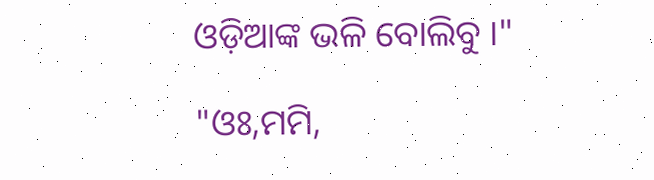ଓଡ଼ିଆଙ୍କ ଭଳି ବୋଲିବୁ ।"

"ଓଃ,ମମି,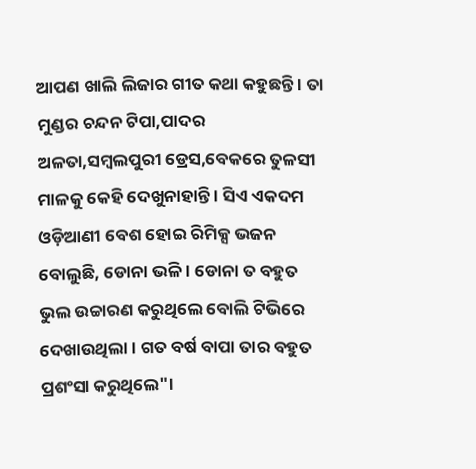ଆପଣ ଖାଲି ଲିଜାର ଗୀତ କଥା କହୁଛନ୍ତି । ତା ମୁଣ୍ଡର ଚନ୍ଦନ ଟିପା,ପାଦର ଅଳତା,ସମ୍ବଲପୁରୀ ଡ୍ରେସ,ବେକରେ ତୁଳସୀ ମାଳକୁ କେହି ଦେଖୁନାହାନ୍ତି । ସିଏ ଏକଦମ ଓଡ଼ିଆଣୀ ବେଶ ହୋଇ ରିମିକ୍ସ ଭଜନ ବୋଲୁଛି, ଡୋନା ଭଳି । ଡୋନା ତ ବହୁତ ଭୁଲ ଉଚ୍ଚାରଣ କରୁଥିଲେ ବୋଲି ଟିଭିରେ ଦେଖାଉଥିଲା । ଗତ ବର୍ଷ ବାପା ତାର ବହୁତ ପ୍ରଶଂସା କରୁଥିଲେ"।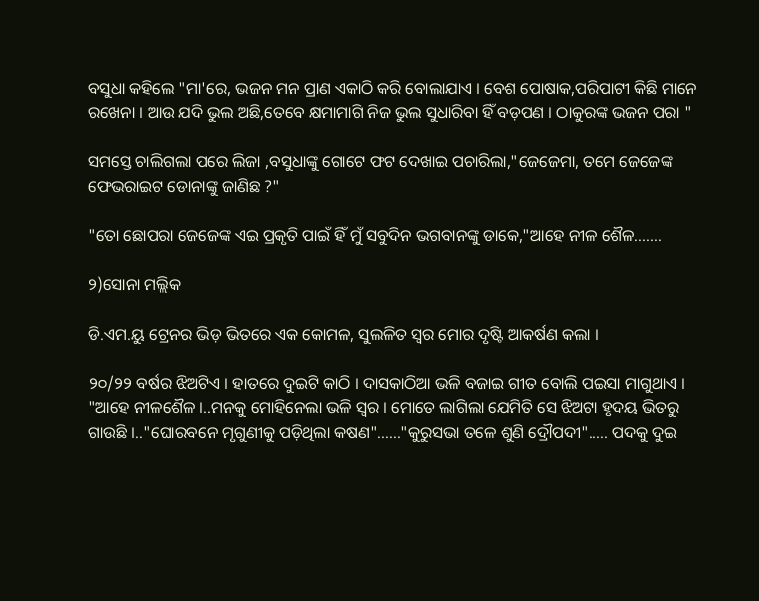ବସୁଧା କହିଲେ "ମା'ରେ, ଭଜନ ମନ ପ୍ରାଣ ଏକାଠି କରି ବୋଲାଯାଏ । ବେଶ ପୋଷାକ,ପରିପାଟୀ କିଛି ମାନେ ରଖେନା । ଆଉ ଯଦି ଭୁଲ ଅଛି,ତେବେ କ୍ଷମାମାଗି ନିଜ ଭୁଲ ସୁଧାରିବା ହିଁ ବଡ଼ପଣ । ଠାକୁରଙ୍କ ଭଜନ ପରା "

ସମସ୍ତେ ଚାଲିଗଲା ପରେ ଲିଜା ,ବସୁଧାଙ୍କୁ ଗୋଟେ ଫଟ ଦେଖାଇ ପଚାରିଲା,"ଜେଜେମା, ତମେ ଜେଜେଙ୍କ ଫେଭରାଇଟ ଡୋନାଙ୍କୁ ଜାଣିଛ ?"

"ତୋ ଛୋପରା ଜେଜେଙ୍କ ଏଇ ପ୍ରକୃତି ପାଇଁ ହିଁ ମୁଁ ସବୁଦିନ ଭଗବାନଙ୍କୁ ଡାକେ,"ଆହେ ନୀଳ ଶୈଳ.......

୨)ସୋନା ମଲ୍ଲିକ

ଡି.ଏମ.ୟୁ ଟ୍ରେନର ଭିଡ଼ ଭିତରେ ଏକ କୋମଳ, ସୁଲଳିତ ସ୍ବର ମୋର ଦୃଷ୍ଟି ଆକର୍ଷଣ କଲା ।

୨୦/୨୨ ବର୍ଷର ଝିଅଟିଏ । ହାତରେ ଦୁଇଟି କାଠି । ଦାସକାଠିଆ ଭଳି ବଜାଇ ଗୀତ ବୋଲି ପଇସା ମାଗୁଥାଏ । "ଆହେ ନୀଳଶୈଳ ।..ମନକୁ ମୋହିନେଲା ଭଳି ସ୍ବର । ମୋତେ ଲାଗିଲା ଯେମିତି ସେ ଝିଅଟା ହୃଦୟ ଭିତରୁ ଗାଉଛି ।.."ଘୋରବନେ ମୃଗୁଣୀକୁ ପଡ଼ିଥିଲା କଷଣ"......"କୁରୁସଭା ତଳେ ଶୁଣି ଦ୍ରୌପଦୀ"..... ପଦକୁ ଦୁଇ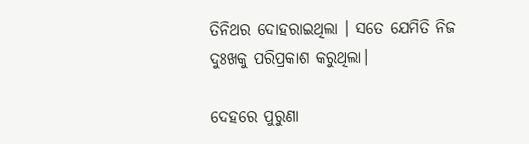ତିନିଥର ଦୋହରାଇଥିଲା । ସତେ ଯେମିତି ନିଜ ଦୁଃଖକୁ ପରିପ୍ରକାଶ କରୁଥିଲା।

ଦେହରେ ପୁରୁଣା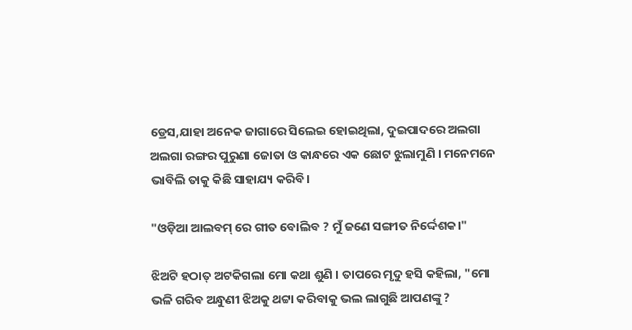ଡ୍ରେସ,ଯାହା ଅନେକ ଜାଗାରେ ସିଲେଇ ହୋଇଥିଲା, ଦୁଇପାଦରେ ଅଲଗା ଅଲଗା ରଙ୍ଗର ପୁରୁଣା ଜୋତା ଓ କାନ୍ଧରେ ଏକ ଛୋଟ ଝୁଲାମୁଣି । ମନେମନେ ଭାବିଲି ତାକୁ କିଛି ସାହାଯ୍ୟ କରିବି।

"ଓଡ଼ିଆ ଆଲବମ୍ ରେ ଗୀତ ବୋଲିବ ? ମୁଁ ଜଣେ ସଙ୍ଗୀତ ନିର୍ଦ୍ଦେଶକ।"

ଝିଅଟି ହଠାତ୍ ଅଟକିଗଲା ମୋ କଥା ଶୁଣି । ତାପରେ ମୃଦୁ ହସି କହିଲା, "ମୋ ଭଳି ଗରିବ ଅନ୍ଧୁଣୀ ଝିଅକୁ ଥଟ୍ଟା କରିବାକୁ ଭଲ ଲାଗୁଛି ଆପଣଙ୍କୁ ?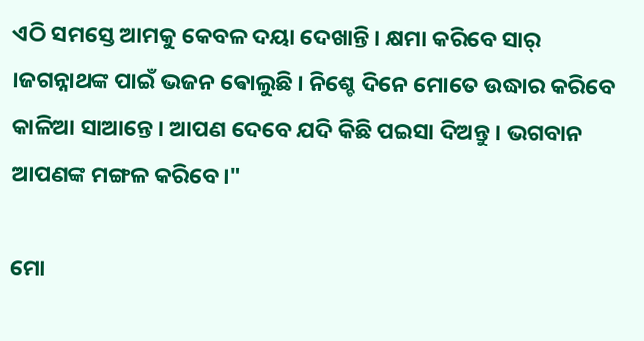ଏଠି ସମସ୍ତେ ଆମକୁ କେବଳ ଦୟା ଦେଖାନ୍ତି । କ୍ଷମା କରିବେ ସାର୍ ।ଜଗନ୍ନାଥଙ୍କ ପାଇଁ ଭଜନ ଵୋଲୁଛି । ନିଶ୍ଚେ ଦିନେ ମୋତେ ଉଦ୍ଧାର କରିବେ କାଳିଆ ସାଆନ୍ତେ । ଆପଣ ଦେବେ ଯଦି କିଛି ପଇସା ଦିଅନ୍ତୁ । ଭଗବାନ ଆପଣଙ୍କ ମଙ୍ଗଳ କରିବେ।"

ମୋ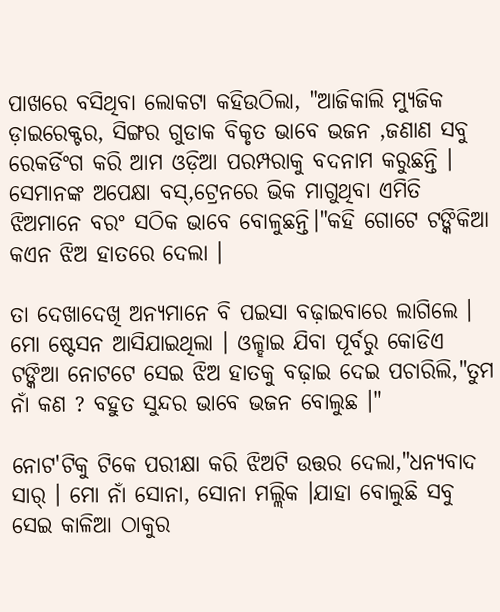ପାଖରେ ବସିଥିବା ଲୋକଟା କହିଉଠିଲା, "ଆଜିକାଲି ମ୍ୟୁଜିକ ଡ଼ାଇରେକ୍ଟର, ସିଙ୍ଗର ଗୁଡାକ ବିକୃତ ଭାବେ ଭଜନ ,ଜଣାଣ ସବୁ ରେକର୍ଡିଂଗ କରି ଆମ ଓଡ଼ିଆ ପରମ୍ପରାକୁ ବଦନାମ କରୁଛନ୍ତି । ସେମାନଙ୍କ ଅପେକ୍ଷା ବସ୍,ଟ୍ରେନରେ ଭିକ ମାଗୁଥିବା ଏମିତି ଝିଅମାନେ ବରଂ ସଠିକ ଭାବେ ବୋଳୁଛନ୍ତି।"କହି ଗୋଟେ ଟଙ୍କିକିଆ କଏନ ଝିଅ ହାତରେ ଦେଲା ।

ତା ଦେଖାଦେଖି ଅନ୍ୟମାନେ ବି ପଇସା ବଢ଼ାଇବାରେ ଲାଗିଲେ । ମୋ ଷ୍ଟେସନ ଆସିଯାଇଥିଲା । ଓଳ୍ହାଇ ଯିବା ପୂର୍ବରୁ କୋଡିଏ ଟଙ୍କିଆ ନୋଟଟେ ସେଇ ଝିଅ ହାତକୁ ବଢ଼ାଇ ଦେଇ ପଚାରିଲି,"ତୁମ ନାଁ କଣ ? ବହୁତ ସୁନ୍ଦର ଭାବେ ଭଜନ ବୋଲୁଛ ।"

ନୋଟ'ଟିକୁ ଟିକେ ପରୀକ୍ଷା କରି ଝିଅଟି ଉତ୍ତର ଦେଲା,"ଧନ୍ୟବାଦ ସାର୍ । ମୋ ନାଁ ସୋନା, ସୋନା ମଲ୍ଲିକ ।ଯାହା ବୋଲୁଛି ସବୁ ସେଇ କାଳିଆ ଠାକୁର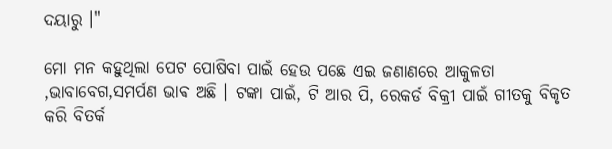ଦୟାରୁ ।"

ମୋ ମନ କହୁଥିଲା ପେଟ ପୋଷିବା ପାଇଁ ହେଉ ପଛେ ଏଇ ଜଣାଣରେ ଆକୁଳତା ,ଭାବାବେଗ,ସମର୍ପଣ ଭାଵ ଅଛି । ଟଙ୍କା ପାଇଁ, ଟି ଆର ପି, ରେକର୍ଡ ବିକ୍ରୀ ପାଇଁ ଗୀତକୁ ବିକୃତ କରି ବିତର୍କ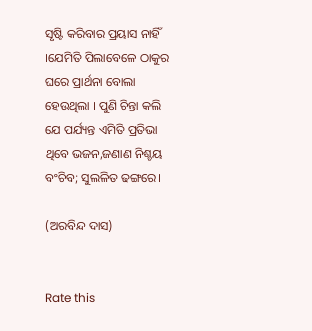ସୃଷ୍ଟି କରିବାର ପ୍ରୟାସ ନାହିଁ ।ଯେମିତି ପିଲାବେଳେ ଠାକୁର ଘରେ ପ୍ରାର୍ଥନା ବୋଲା ହେଉଥିଲା । ପୁଣି ଚିନ୍ତା କଲି ଯେ ପର୍ଯ୍ୟନ୍ତ ଏମିତି ପ୍ରତିଭା ଥିବେ ଭଜନ,ଜଣାଣ ନିଶ୍ଚୟ ବଂଚିବ; ସୁଲଳିତ ଢଙ୍ଗରେ।

(ଅରବିନ୍ଦ ଦାସ)


Rate this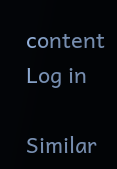content
Log in

Similar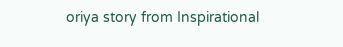oriya story from Inspirational